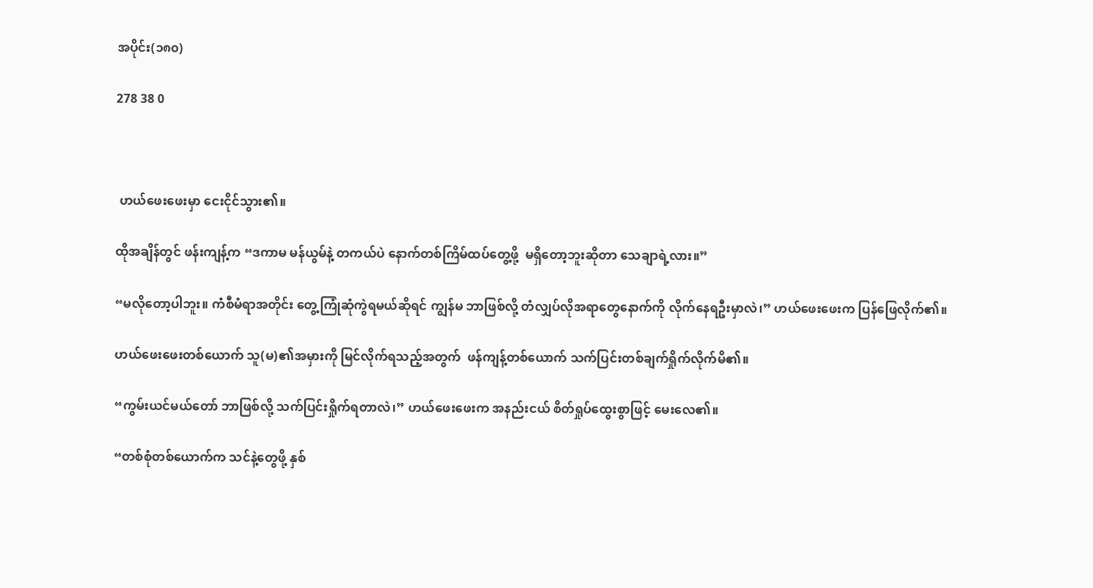အပိုင်း(၁၈၀)

278 38 0



 ဟယ်ဖေးဖေးမှာ ငေးငိုင်သွား၏။

ထိုအချိန်တွင် ဖန်းကျန့်က “ဒကာမ မန်ယွမ်နဲ့ တကယ်ပဲ နောက်တစ်ကြိမ်ထပ်တွေ့ဖို့  မရှိတော့ဘူးဆိုတာ သေချာရဲ့လား။”

“မလိုတော့ပါဘူး။ ကံစီမံရာအတိုင်း တွေ့ကြုံဆုံကွဲရမယ်ဆိုရင် ကျွန်မ ဘာဖြစ်လို့ တံလျှပ်လိုအရာတွေနောက်ကို လိုက်နေရဦးမှာလဲ၊” ဟယ်ဖေးဖေးက ပြန်ဖြေလိုက်၏။

ဟယ်ဖေးဖေးတစ်ယောက် သူ(မ)၏အမှားကို မြင်လိုက်ရသည့်အတွက်  ဖန်ကျန့်တစ်ယောက် သက်ပြင်းတစ်ချက်ရှိုက်လိုက်မိ၏။

“ကွမ်းယင်မယ်တော် ဘာဖြစ်လို့ သက်ပြင်းရှိုက်ရတာလဲ၊” ဟယ်ဖေးဖေးက အနည်းငယ် စိတ်ရှုပ်ထွေးစွာဖြင့် မေးလေ၏။

“တစ်စုံတစ်ယောက်က သင်နဲ့တွေဖို့ နှစ်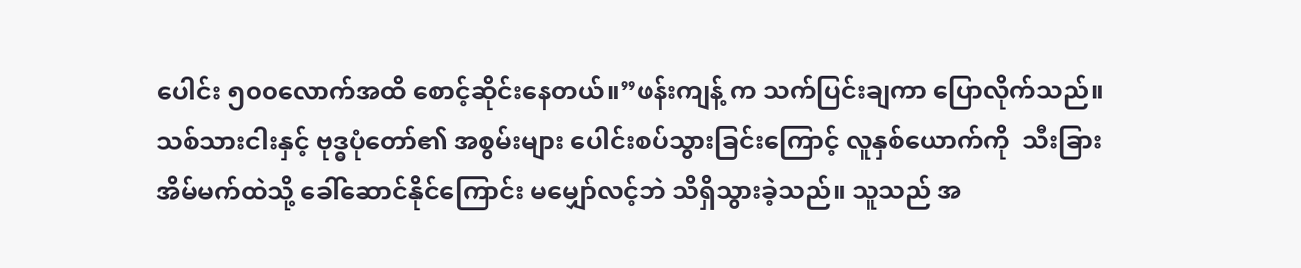ပေါင်း ၅၀၀လောက်အထိ စောင့်ဆိုင်းနေတယ်။”ဖန်းကျန့် က သက်ပြင်းချကာ ပြောလိုက်သည်။ သစ်သားငါးနှင့် ဗုဒ္ဓပုံတော်၏ အစွမ်းများ ပေါင်းစပ်သွားခြင်းကြောင့် လူနှစ်ယောက်ကို  သီးခြားအိမ်မက်ထဲသို့ ခေါ်ဆောင်နိုင်ကြောင်း မမျှော်လင့်ဘဲ သိရှိသွားခဲ့သည်။ သူသည် အ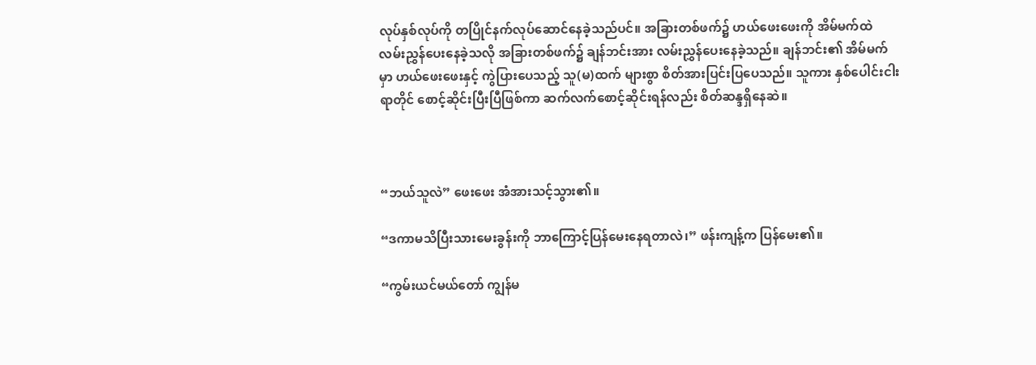လုပ်နှစ်လုပ်ကို တပြိုင်နက်လုပ်ဆောင်နေခဲ့သည်ပင်။ အခြားတစ်ဖက်၌ ဟယ်ဖေးဖေးကို အိမ်မက်ထဲ လမ်းညွှန်ပေးနေခဲ့သလို အခြားတစ်ဖက်၌ ချန်ဘင်းအား လမ်းညွှန်ပေးနေခဲ့သည်။ ချန်ဘင်း၏ အိမ်မက်မှာ ဟယ်ဖေးဖေးနှင့် ကွဲပြားပေသည့် သူ(မ)ထက် များစွာ စိတ်အားပြင်းပြပေသည်။ သူကား နှစ်ပေါင်းငါးရာတိုင် စောင့်ဆိုင်းပြီးပြီဖြစ်ကာ ဆက်လက်စောင့်ဆိုင်းရန်လည်း စိတ်ဆန္ဒရှိနေဆဲ။



“ဘယ်သူလဲ” ဖေးဖေး အံအားသင့်သွား၏။

“ဒကာမသိပြီးသားမေးခွန်းကို ဘာကြောင့်ပြန်မေးနေရတာလဲ၊” ဖန်းကျန့်က ပြန်မေး၏။

“ကွမ်းယင်မယ်တော် ကျွန်မ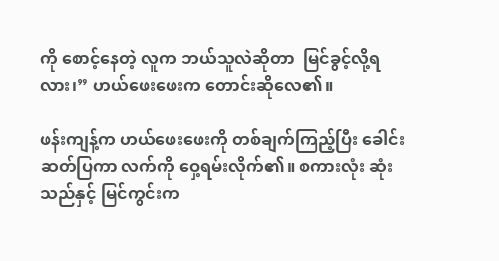ကို စောင့်နေတဲ့ လူက ဘယ်သူလဲဆိုတာ  မြင်ခွင့်လို့ရလား၊” ဟယ်ဖေးဖေးက တောင်းဆိုလေ၏။

ဖန်းကျန့်က ဟယ်ဖေးဖေးကို တစ်ချက်ကြည့်ပြီး ခေါင်းဆတ်ပြကာ လက်ကို ဝှေ့ရမ်းလိုက်၏။ စကားလုံး ဆုံးသည်နှင့် မြင်ကွင်းက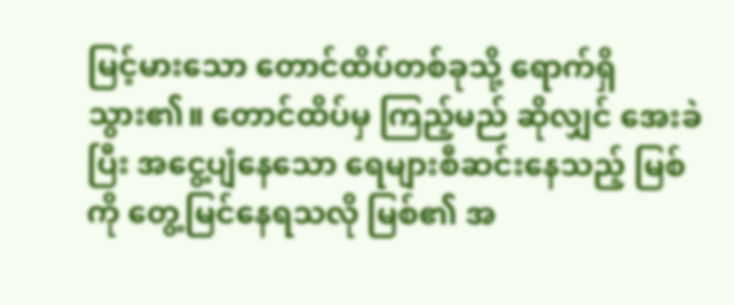မြင့်မားသော တောင်ထိပ်တစ်ခုသို့ ရောက်ရှိသွား၏။ တောင်ထိပ်မှ ကြည့်မည် ဆိုလျှင် အေးခဲပြီး အငွေ့ပျံနေသော ရေများစီဆင်းနေသည့် မြစ်ကို တွေ့မြင်နေရသလို မြစ်၏ အ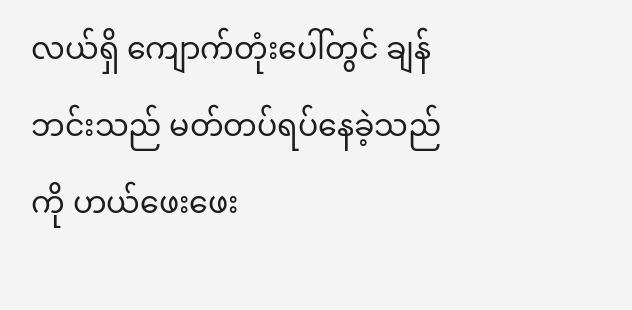လယ်ရှိ ကျောက်တုံးပေါ်တွင် ချန်ဘင်းသည် မတ်တပ်ရပ်နေခဲ့သည်ကို ဟယ်ဖေးဖေး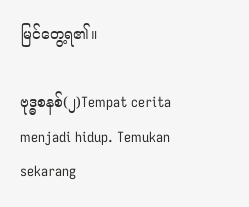မြင်တွေ့ရ၏။

ဗုဒ္ဓစနစ်(၂)Tempat cerita menjadi hidup. Temukan sekarang